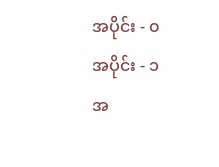အပိုင်း - ၀
အပိုင်း - ၁
အ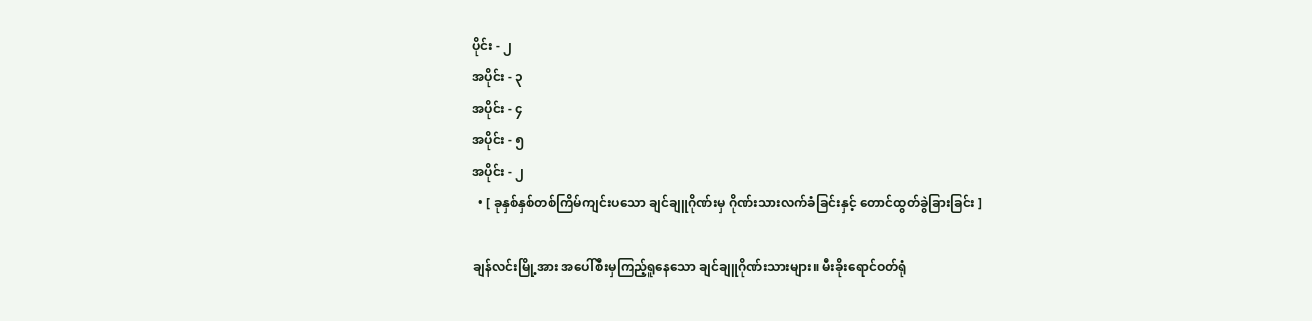ပိုင်း - ၂
အပိုင်း - ၃
အပိုင်း - ၄
အပိုင်း - ၅
အပိုင်း - ၂
  • [ ခုနှစ်နှစ်တစ်ကြိမ်ကျင်းပသော ချင်ချူဂိုဏ်းမှ ဂိုဏ်းသားလက်ခံခြင်းနှင့် တောင်ထွတ်ခွဲခြားခြင်း ]

ချန်လင်းမြို့အား အပေါ်စီးမှကြည့်ရူနေသော ချင်ချူဂိုဏ်းသားများ။ မီးခိုးရောင်ဝတ်ရုံ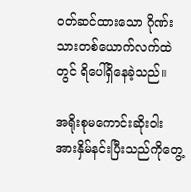ဝတ်ဆင်ထားသော ဂိုဏ်းသားတစ်ယောက်လက်ထဲတွင် ရိပေါ်ရှိနေခဲ့သည်။

အရိုးစုမကောင်းဆိုးဝါးအားနှိမ်နင်းပြီးသည်ကိုတွေ့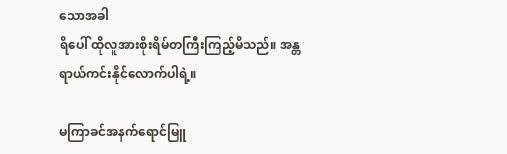သောအခါ
ရိပေါ် ထိုလူအားစိုးရိမ်တကြီးကြည့်မိသည်။ အန္တရာယ်ကင်းနိုင်လောက်ပါရဲ့။

မကြာခင်အနက်ရောင်မြူ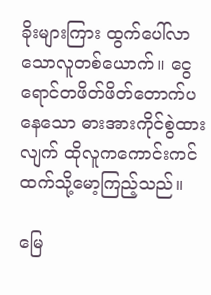ခိုးများကြား ထွက်ပေါ်လာသောလူတစ်ယောက်။ ငွေရောင်တဖိတ်ဖိတ်တောက်ပနေသော ဓားအားကိုင်စွဲထားလျက် ထိုလူကကောင်းကင်ထက်သို့မော့ကြည့်သည်။

မြေ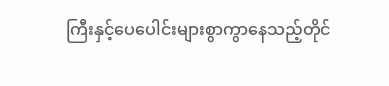ကြီးနှင့်ပေပေါင်းများစွာကွာနေသည့်တိုင်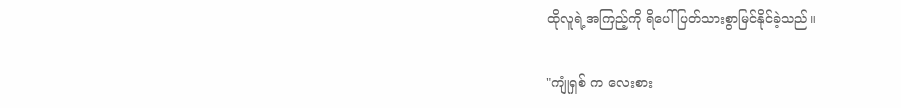ထိုလူရဲ့အကြည့်ကို ရိပေါ်ပြတ်သားစွာမြင်နိုင်ခဲ့သည်။

"ကျုံရှစ် က လေးစား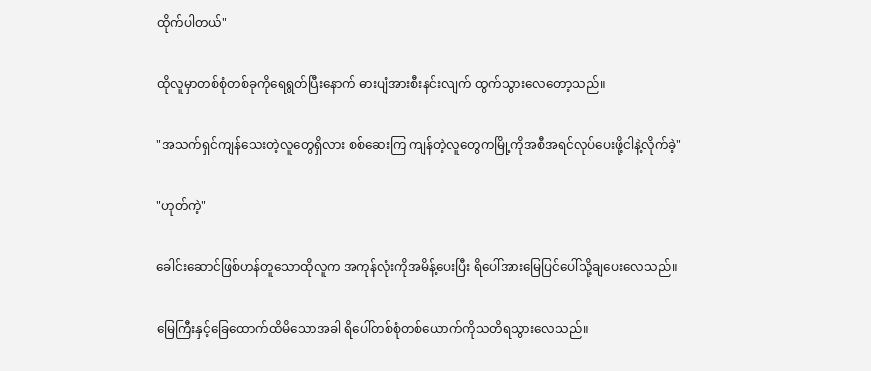ထိုက်ပါတယ်"

ထိုလူမှာတစ်စုံတစ်ခုကိုရေရွတ်ပြီးနောက် ဓားပျံအားစီးနင်းလျက် ထွက်သွားလေတော့သည်။

"အသက်ရှင်ကျန်သေးတဲ့လူတွေရှိလား စစ်ဆေးကြ ကျန်တဲ့လူတွေကမြို့ကိုအစီအရင်လုပ်ပေးဖို့ငါနဲ့လိုက်ခဲ့"

"ဟုတ်ကဲ့"

ခေါင်းဆောင်ဖြစ်ဟန်တူသောထိုလူက အကုန်လုံးကိုအမိန့်ပေးပြီး ရိပေါ်အားမြေပြင်ပေါ်သို့ချပေးလေသည်။

မြေကြီးနှင့်ခြေထောက်ထိမိသောအခါ ရိပေါ်တစ်စုံတစ်ယောက်ကိုသတိရသွားလေသည်။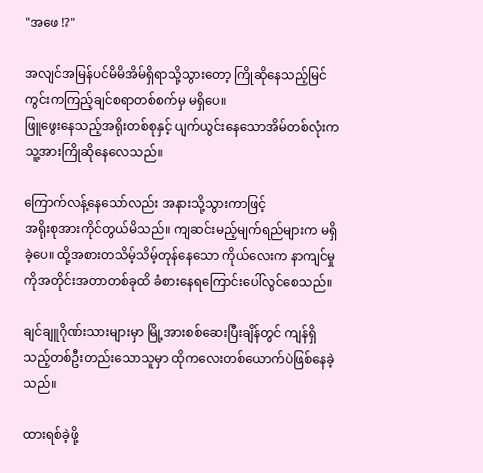"အဖေ !?"

အလျင်အမြန်ပင်မိမိအိမ်ရှိရာသို့သွားတော့ ကြိုဆိုနေသည့်မြင်ကွင်းကကြည့်ချင်စရာတစ်စက်မှ မရှိပေ။
ဖြူဖွေးနေသည့်အရိုးတစ်စုနှင့် ပျက်ယွင်းနေသောအိမ်တစ်လုံးက သူ့အားကြိုဆိုနေလေသည်။

ကြောက်လန့်နေသော်လည်း အနားသို့သွားကာဖြင့်
အရိုးစုအားကိုင်တွယ်မိသည်။ ကျဆင်းမည့်မျက်ရည်များက မရှိခဲ့ပေ။ ထို့အစားတသိမ့်သိမ့်တုန်နေသော ကိုယ်လေးက နာကျင်မှုကိုအတိုင်းအတာတစ်ခုထိ ခံစားနေရကြောင်းပေါ်လွင်စေသည်။

ချင်ချူဂိုဏ်းသားများမှာ မြို့အားစစ်ဆေးပြီးချိန်တွင် ကျန်ရှိသည့်တစ်ဦးတည်းသောသူမှာ ထိုကလေးတစ်ယောက်ပဲဖြစ်နေခဲ့သည်။

ထားရစ်ခဲ့ဖို့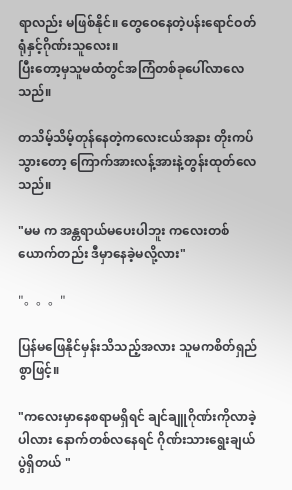ရာလည်း မဖြစ်နိုင်။ တွေဝေနေတဲ့ပန်းရောင်ဝတ်ရုံနှင့်ဂိုဏ်းသူလေး။
ပြီးတော့မှသူမထံတွင်အကြံတစ်ခုပေါ်လာလေသည်။

တသိမ့်သိမ့်တုန်နေတဲ့ကလေးငယ်အနား တိုးကပ်သွားတော့ ကြောက်အားလန့်အားနဲ့တွန်းထုတ်လေသည်။

"မမ က အန္တရာယ်မပေးပါဘူး ကလေးတစ်ယောက်တည်း ဒီမှာနေခဲ့မလို့လား"

"。。。"

ပြန်မဖြေနိုင်မှန်းသိသည့်အလား သူမကစိတ်ရှည်စွာဖြင့်။

"ကလေးမှာနေစရာမရှိရင် ချင်ချူဂိုဏ်းကိုလာခဲ့ပါလား နောက်တစ်လနေရင် ဂိုဏ်းသားရွေးချယ်ပွဲရှိတယ် "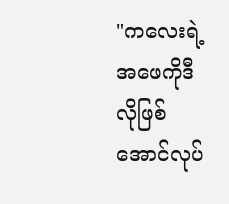"ကလေးရဲ့အဖေကိုဒီလိုဖြစ်အောင်လုပ်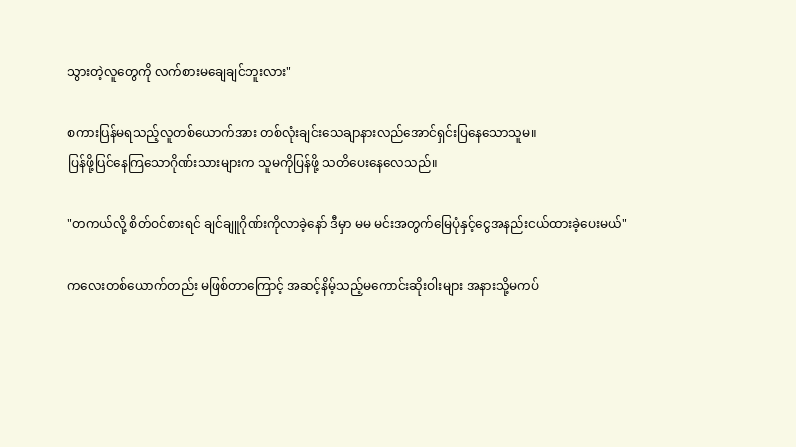သွားတဲ့လူတွေကို လက်စားမချေချင်ဘူးလား"

စကားပြန်မရသည့်လူတစ်ယောက်အား တစ်လုံးချင်းသေချာနားလည်အောင်ရှင်းပြနေသောသူမ။
ပြန်ဖို့ပြင်နေကြသောဂိုဏ်းသားများက သူမကိုပြန်ဖို့ သတိပေးနေလေသည်။

"တကယ်လို့ စိတ်ဝင်စားရင် ချင်ချူဂိုဏ်းကိုလာခဲ့နော် ဒီမှာ မမ မင်းအတွက်မြေပုံနှင့်ငွေအနည်းငယ်ထားခဲ့ပေးမယ်"

ကလေးတစ်ယောက်တည်း မဖြစ်တာကြောင့် အဆင့်နိမ့်သည့်မကောင်းဆိုးဝါးများ အနားသို့မကပ်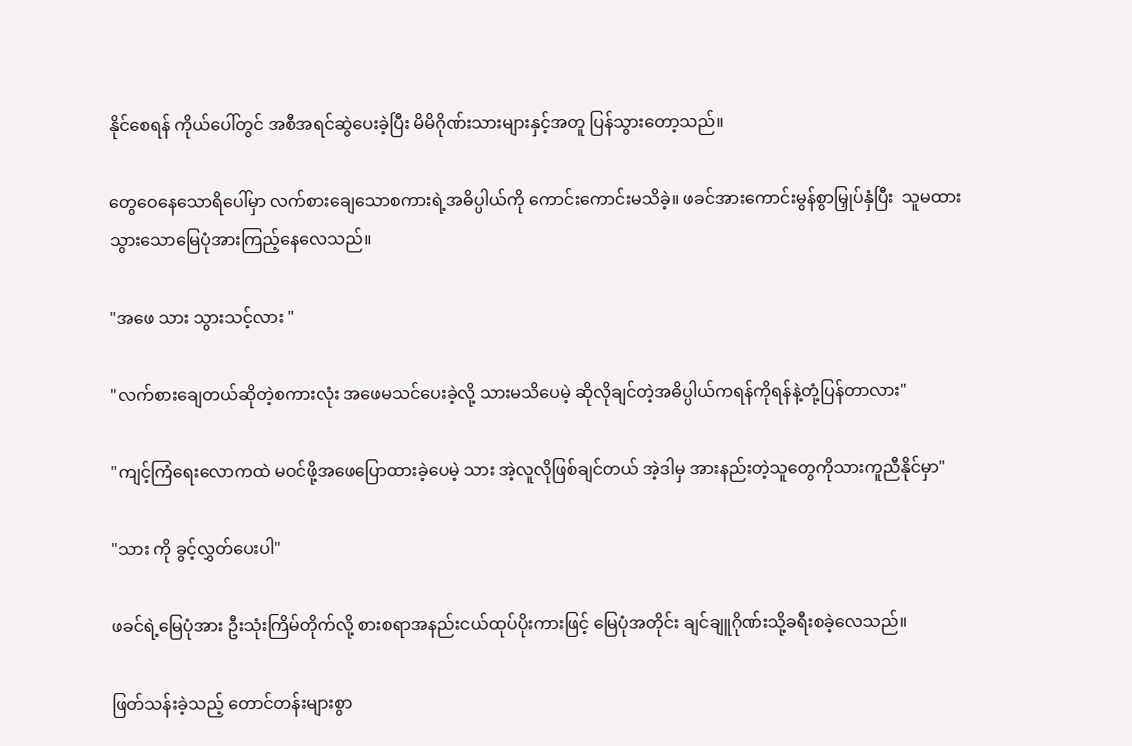နိုင်စေရန် ကိုယ်ပေါ်တွင် အစီအရင်ဆွဲပေးခဲ့ပြီး မိမိဂိုဏ်းသားများနှင့်အတူ ပြန်သွားတော့သည်။

တွေဝေနေသောရိပေါ်မှာ လက်စားချေသောစကားရဲ့အဓိပ္ပါယ်ကို ကောင်းကောင်းမသိခဲ့။ ဖခင်အားကောင်းမွန်စွာမြှုပ်နှံပြီး  သူမထားသွားသောမြေပုံအားကြည့်နေလေသည်။

"အဖေ သား သွားသင့်လား "

"လက်စားချေတယ်ဆိုတဲ့စကားလုံး အဖေမသင်ပေးခဲ့လို့ သားမသိပေမဲ့ ဆိုလိုချင်တဲ့အဓိပ္ပါယ်ကရန်ကိုရန်နဲ့တုံ့ပြန်တာလား"

"ကျင့်ကြံရေးလောကထဲ မဝင်ဖို့အဖေပြောထားခဲ့ပေမဲ့ သား အဲ့လူလိုဖြစ်ချင်တယ် အဲ့ဒါမှ အားနည်းတဲ့သူတွေကိုသားကူညီနိုင်မှာ"

"သား ကို ခွင့်လွှတ်ပေးပါ"

ဖခင်ရဲ့မြေပုံအား ဦးသုံးကြိမ်တိုက်လို့ စားစရာအနည်းငယ်ထုပ်ပိုးကားဖြင့် မြေပုံအတိုင်း ချင်ချူဂိုဏ်းသို့ခရီးစခဲ့လေသည်။

ဖြတ်သန်းခဲ့သည့် တောင်တန်းများစွာ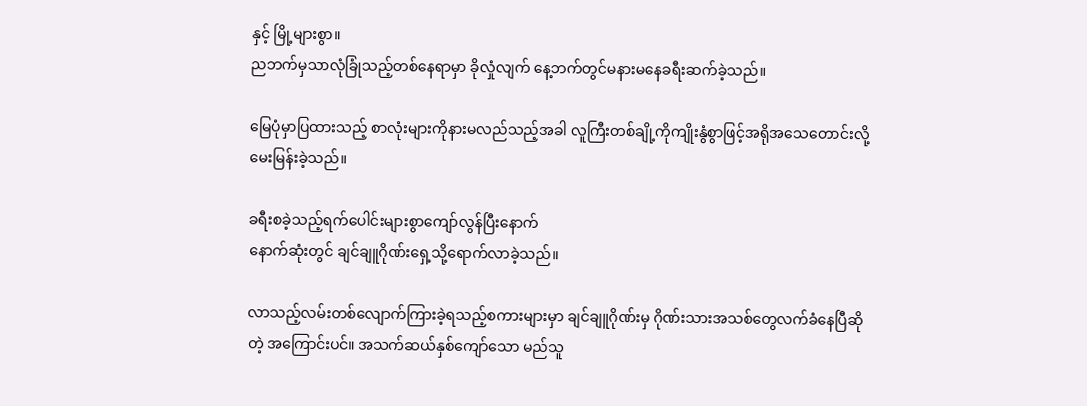နှင့် မြို့များစွာ။
ညဘက်မှသာလုံခြုံသည့်တစ်နေရာမှာ ခိုလှုံလျက် နေ့ဘက်တွင်မနားမနေခရီးဆက်ခဲ့သည်။

မြေပုံမှာပြထားသည့် စာလုံးများကိုနားမလည်သည့်အခါ လူကြီးတစ်ချို့ကိုကျိုးနွံစွာဖြင့်အရိုအသေတောင်းလို့ မေးမြန်းခဲ့သည်။

ခရီးစခဲ့သည့်ရက်ပေါင်းများစွာကျော်လွန်ပြီးနောက်
နောက်ဆုံးတွင် ချင်ချူဂိုဏ်းရှေ့သို့ရောက်လာခဲ့သည်။

လာသည့်လမ်းတစ်လျောက်ကြားခဲ့ရသည့်စကားများမှာ ချင်ချူဂိုဏ်းမှ ဂိုဏ်းသားအသစ်တွေလက်ခံနေပြီဆိုတဲ့ အကြောင်းပင်။ အသက်ဆယ်နှစ်ကျော်သော မည်သူ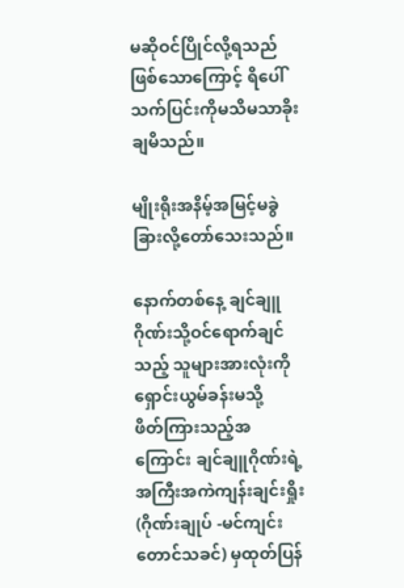မဆိုဝင်ပြိုင်လို့ရသည်ဖြစ်သောကြောင့် ရိပေါ်သက်ပြင်းကိုမသိမသာခိုးချမိသည်။

မျိုးရိုးအနိမ့်အမြင့်မခွဲခြားလို့တော်သေးသည်။

နောက်တစ်နေ့ ချင်ချူဂိုဏ်းသို့ဝင်ရောက်ချင်သည့် သူများအားလုံးကို ရှောင်းယွမ်ခန်းမသို့
ဖိတ်ကြားသည့်အကြောင်း ချင်ချူဂိုဏ်းရဲ့အကြီးအကဲကျန်းချင်းရှိုး (ဂိုဏ်းချုပ် -မင်ကျင်းတောင်သခင်) မှထုတ်ပြန်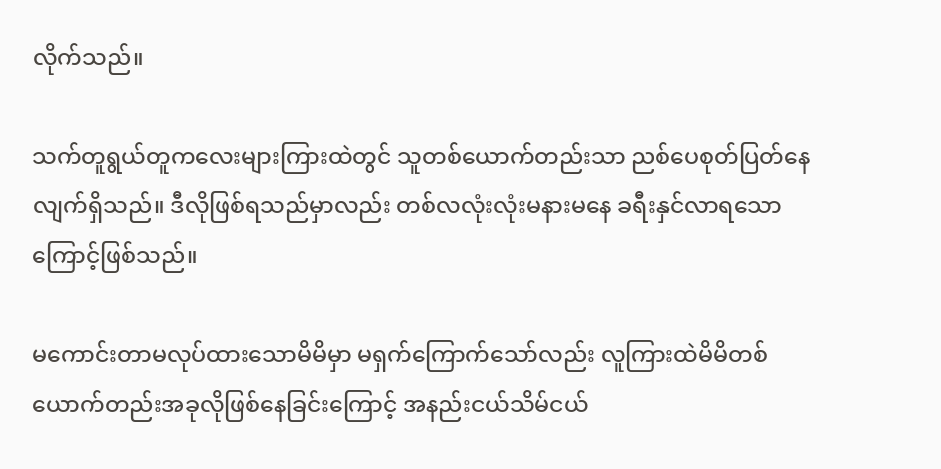လိုက်သည်။

သက်တူရွယ်တူကလေးများကြားထဲတွင် သူတစ်ယောက်တည်းသာ ညစ်ပေစုတ်ပြတ်နေလျက်ရှိသည်။ ဒီလိုဖြစ်ရသည်မှာလည်း တစ်လလုံးလုံးမနားမနေ ခရီးနှင်လာရသောကြောင့်ဖြစ်သည်။

မကောင်းတာမလုပ်ထားသောမိမိမှာ မရှက်ကြောက်သော်လည်း လူကြားထဲမိမိတစ်ယောက်တည်းအခုလိုဖြစ်နေခြင်းကြောင့် အနည်းငယ်သိမ်ငယ်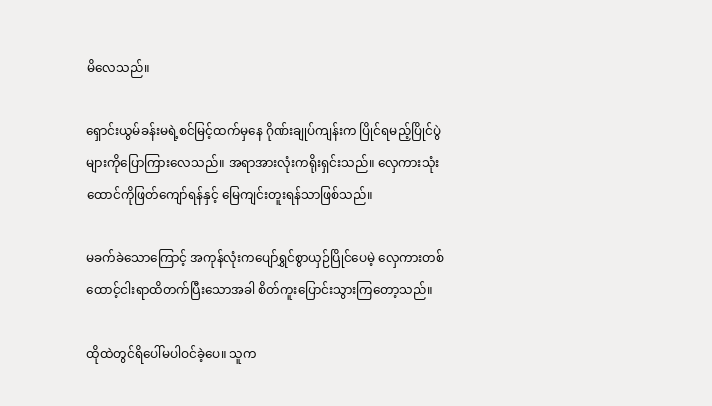မိလေသည်။

ရှောင်းယွမ်ခန်းမရဲ့စင်မြင့်ထက်မှနေ ဂိုဏ်းချုပ်ကျန်းက ပြိုင်ရမည့်ပြိုင်ပွဲများကိုပြောကြားလေသည်။ အရာအားလုံးကရိုးရှင်းသည်။ လှေကားသုံးထောင်ကိုဖြတ်ကျော်ရန်နှင့် မြေကျင်းတူးရန်သာဖြစ်သည်။

မခက်ခဲသောကြောင့် အကုန်လုံးကပျော်ရွှင်စွာယှဉ်ပြိုင်ပေမဲ့ လှေကားတစ်ထောင့်ငါးရာထိတက်ပြီးသောအခါ စိတ်ကူးပြောင်းသွားကြတော့သည်။

ထိုထဲတွင်ရိပေါ်မပါဝင်ခဲ့ပေ။ သူက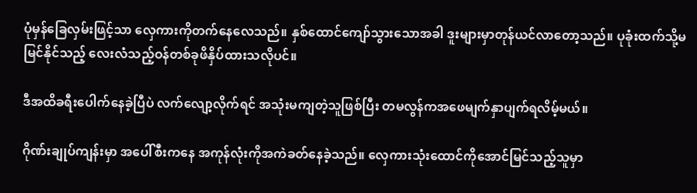ပုံမှန်ခြေလှမ်းဖြင့်သာ လှေကားကိုတက်နေလေသည်။ နှစ်ထောင်ကျော်သွားသောအခါ ဒူးများမှာတုန်ယင်လာတော့သည်။ ပုခုံးထက်သို့မမြင်နိုင်သည့် လေးလံသည့်ဝန်တစ်ခုဖိနှိပ်ထားသလိုပင်။

ဒီအထိခရီးပေါက်နေခဲ့ပြီပဲ လက်လျော့လိုက်ရင် အသုံးမကျတဲ့သူဖြစ်ပြီး တမလွန်ကအဖေမျက်နှာပျက်ရလိမ့်မယ်။

ဂိုဏ်းချုပ်ကျန်းမှာ အပေါ်စီးကနေ အကုန်လုံးကိုအကဲခတ်နေခဲ့သည်။ လှေကားသုံးထောင်ကိုအောင်မြင်သည့်သူမှာ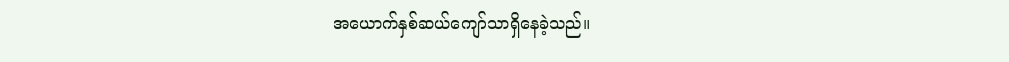အယောက်နှစ်ဆယ်ကျော်သာရှိနေခဲ့သည်။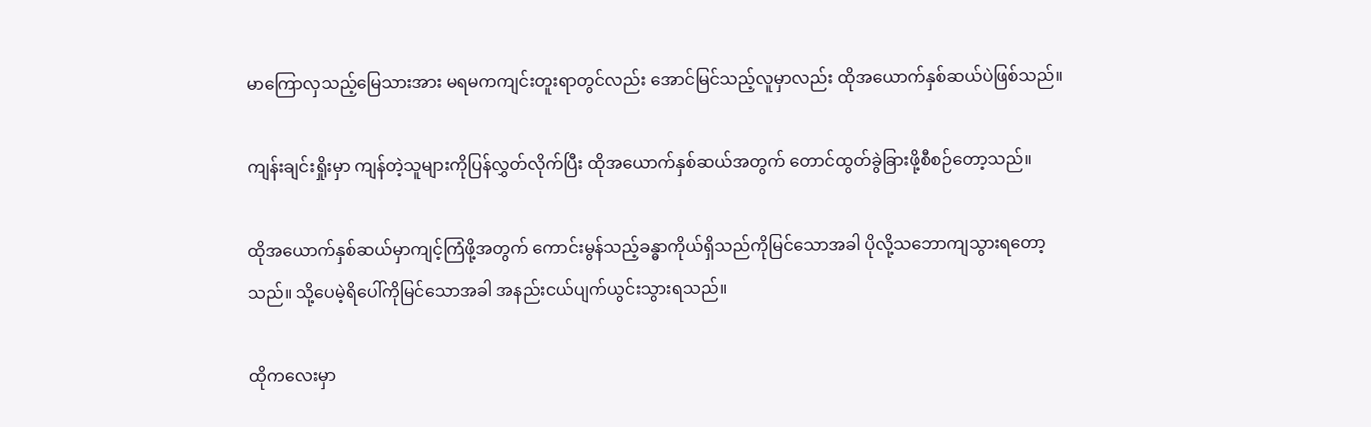မာကြောလှသည့်မြေသားအား မရမကကျင်းတူးရာတွင်လည်း အောင်မြင်သည့်လူမှာလည်း ထိုအယောက်နှစ်ဆယ်ပဲဖြစ်သည်။

ကျန်းချင်းရှိုးမှာ ကျန်တဲ့သူများကိုပြန်လွှတ်လိုက်ပြီး ထိုအယောက်နှစ်ဆယ်အတွက် တောင်ထွတ်ခွဲခြားဖို့စီစဉ်တော့သည်။

ထိုအယောက်နှစ်ဆယ်မှာကျင့်ကြံဖို့အတွက် ကောင်းမွန်သည့်ခန္ဓာကိုယ်ရှိသည်ကိုမြင်သောအခါ ပိုလို့သဘောကျသွားရတော့သည်။ သို့ပေမဲ့ရိပေါ်ကိုမြင်သောအခါ အနည်းငယ်ပျက်ယွင်းသွားရသည်။

ထိုကလေးမှာ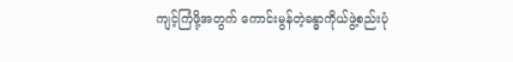ကျင့်ကြံဖို့အတွက် ကောင်းမွန်တဲ့ခန္ဓာကိုယ်ဖွဲ့စည်းပုံ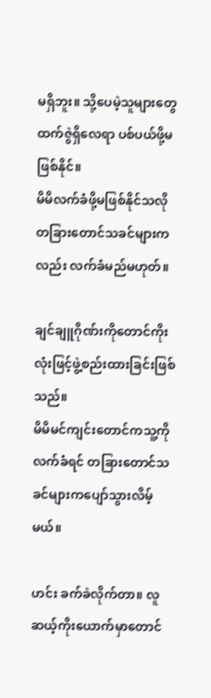မရှိဘူး။ သို့ပေမဲ့သူများတွေထက်ဇွဲရှိလေရာ ပစ်ပယ်ဖို့မဖြစ်နိုင်။
မိမိလက်ခံဖို့မဖြစ်နိုင်သလို တခြားတောင်သခင်များကလည်း လက်ခံမည်မဟုတ်။

ချင်ချူဂိုဏ်းကိုတောင်ကိုးလုံးဖြင့်ဖွဲ့စည်းထားခြင်းဖြစ်သည်။
မိမိမင်ကျင်းတောင်ကသူ့ကို လက်ခံရင် တခြားတောင်သခင်များကပျော်သွားလိမ့်မယ်။

ဟင်း ခက်ခဲလိုက်တာ။ လူဆယ့်ကိုးယောက်မှာတောင်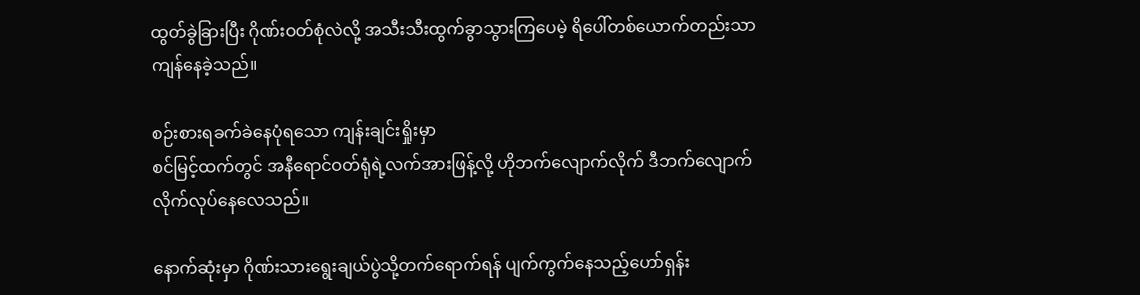ထွတ်ခွဲခြားပြီး ဂိုဏ်းဝတ်စုံလဲလို့ အသီးသီးထွက်ခွာသွားကြပေမဲ့ ရိပေါ်တစ်ယောက်တည်းသာ ကျန်နေခဲ့သည်။

စဉ်းစားရခက်ခဲနေပုံရသော ကျန်းချင်းရှိုးမှာ
စင်မြင့်ထက်တွင် အနီရောင်ဝတ်ရုံရဲ့လက်အားဖြန့်လို့ ဟိုဘက်လျောက်လိုက် ဒီဘက်လျောက်လိုက်လုပ်နေလေသည်။

နောက်ဆုံးမှာ ဂိုဏ်းသားရွေးချယ်ပွဲသို့တက်ရောက်ရန် ပျက်ကွက်နေသည့်ဟော်ရှန်း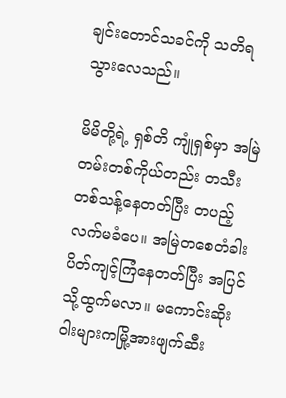ချင်းတောင်သခင်ကို သတိရသွားလေသည်။

မိမိတို့ရဲ့ ရှစ်တိ ကျုံရှစ်မှာ အမြဲတမ်းတစ်ကိုယ်တည်း တသီးတစ်သန့်နေတတ်ပြီး တပည့်လက်မခံပေ။ အမြဲတစေတံခါးပိတ်ကျင့်ကြံနေတတ်ပြီး အပြင်သို့ထွက်မလာ။ မကောင်းဆိုးဝါးများကမြို့အားဖျက်ဆီး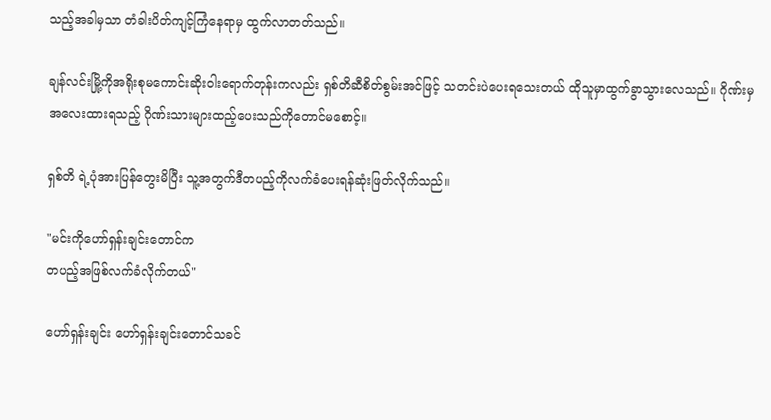သည့်အခါမှသာ တံခါးပိတ်ကျင့်ကြံနေရာမှ ထွက်လာတတ်သည်။

ချန်လင်းမြို့ကိုအရိုးစုမကောင်းဆိုးဝါးရောက်တုန်းကလည်း ရှစ်တိဆီစိတ်စွမ်းအင်ဖြင့် သတင်းပဲပေးရသေးတယ် ထိုသူမှာထွက်ခွာသွားလေသည်။ ဂိုဏ်းမှအလေးထားရသည့် ဂိုဏ်းသားများထည့်ပေးသည်ကိုတောင်မစောင့်။

ရှစ်တိ ရဲ့ပုံအားပြန်တွေးမိပြီး သူ့အတွက်ဒီတပည့်ကိုလက်ခံပေးရန်ဆုံးဖြတ်လိုက်သည်။

"မင်းကိုဟော်ရှန်းချင်းတောင်က
တပည့်အဖြစ်လက်ခံလိုက်တယ်"

ဟော်ရှန်းချင်း ဟော်ရှန်းချင်းတောင်သခင်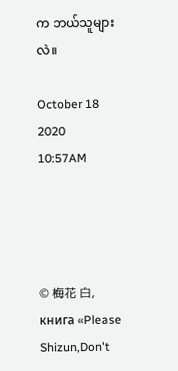က ဘယ်သူများလဲ။

October 18 2020
10:57AM




© 梅花 白,
книга «Please Shizun,Don't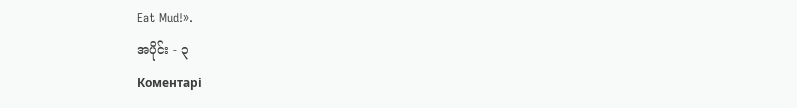Eat Mud!».
အပိုင်း - ၃
Коментарі